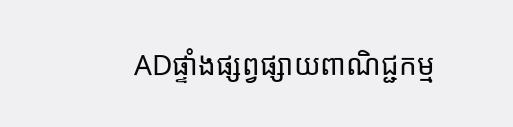ADផ្ទាំងផ្សព្វផ្សាយពាណិជ្ជកម្ម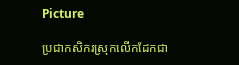Picture

ប្រជាកសិករស្រុកលើកដែកជា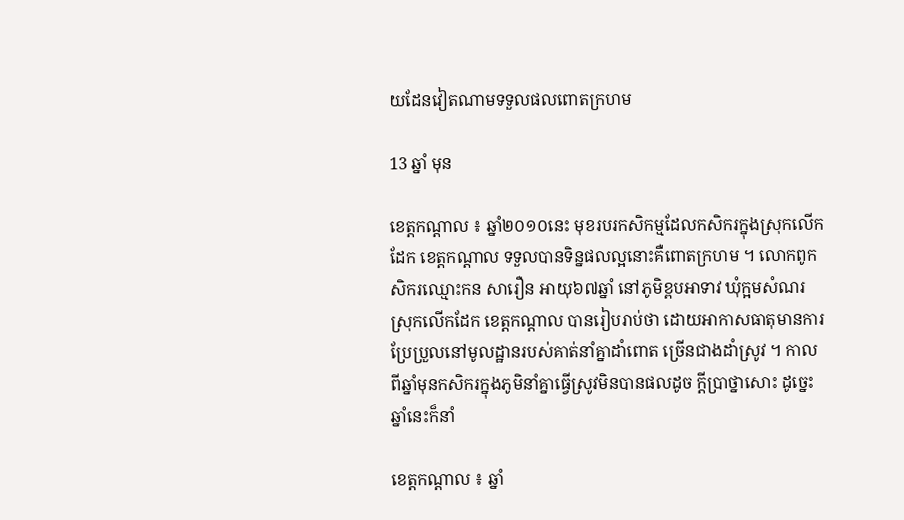យដែនវៀតណាមទទួលផលពោតក្រហម

13 ឆ្នាំ មុន

ខេត្តកណ្តាល ៖ ឆ្នាំ២០១០នេះ មុខរបរកសិកម្មដែលកសិករក្នុងស្រុកលើកដែក ខេត្តកណ្តាល ទទួលបានទិន្នផលល្អនោះគឺពោតក្រហម ។ លោកពូកសិករឈ្មោះកន សារឿន អាយុ៦៧ឆ្នាំ នៅភូមិខ្ពបអាទាវ ឃុំក្អមសំណរ ស្រុកលើកដែក ខេត្តកណ្តាល បានរៀបរាប់ថា ដោយអាកាសធាតុមានការប្រែប្រួលនៅមូលដ្ឋានរបស់គាត់នាំគ្នាដាំពោត ច្រើនជាងដាំស្រូវ ។ កាលពីឆ្នាំមុនកសិករក្នុងភូមិនាំគ្នាធ្វើស្រូវមិនបានផលដូច ក្តីប្រាថ្នាសោះ ដូច្នេះឆ្នាំនេះក៏នាំ

ខេត្តកណ្តាល ៖ ឆ្នាំ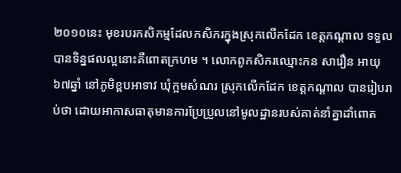២០១០នេះ មុខរបរកសិកម្មដែលកសិករក្នុងស្រុកលើកដែក ខេត្តកណ្តាល ទទួលបានទិន្នផលល្អនោះគឺពោតក្រហម ។ លោកពូកសិករឈ្មោះកន សារឿន អាយុ៦៧ឆ្នាំ នៅភូមិខ្ពបអាទាវ ឃុំក្អមសំណរ ស្រុកលើកដែក ខេត្តកណ្តាល បានរៀបរាប់ថា ដោយអាកាសធាតុមានការប្រែប្រួលនៅមូលដ្ឋានរបស់គាត់នាំគ្នាដាំពោត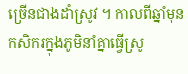ច្រើនជាងដាំស្រូវ ។ កាលពីឆ្នាំមុនកសិករក្នុងភូមិនាំគ្នាធ្វើស្រូ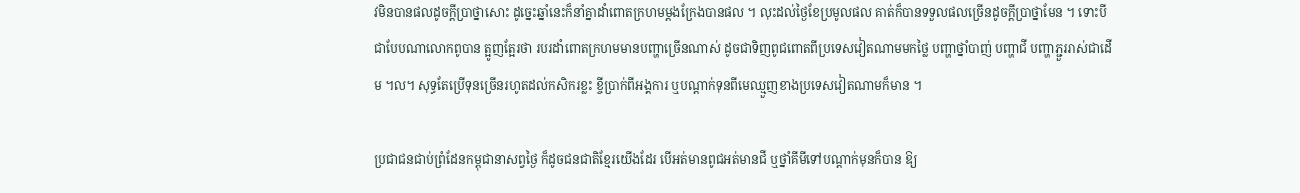វមិនបានផលដូចក្តីប្រាថ្នាសោះ ដូច្នេះឆ្នាំនេះក៏នាំគ្នាដាំពោតក្រហមម្តងក្រែងបានផល ។ លុះដល់ថ្ងៃខែប្រមូលផល គាត់ក៏បានទទួលផលច្រើនដូចក្តីប្រាថ្នាមែន ។ ទោះបីជាបែបណាលោកពូបាន ត្អូញតែ្អរថា របរដាំពោតក្រហមមានបញ្ហាច្រើនណាស់ ដូចជាទិញពូជពោតពីប្រទេសវៀតណាមមកថ្លៃ បញ្ហាថ្នាំបាញ់ បញ្ហាជី បញ្ហាភ្ជួររាស់ជាដើម ។ល។ សុទ្ធតែប្រើទុនច្រើនរហូតដល់កសិករខ្លះ ខ្ចីប្រាក់ពីអង្គការ ឬបណ្តាក់ទុនពីមេឈ្មួញខាងប្រទេសវៀតណាមក៏មាន ។

ប្រជាជនជាប់ព្រំដែនកម្ពុជានាសព្វថ្ងៃ ក៏ដូចជនជាតិខ្មែរយើងដែរ បើអត់មានពូជអត់មានជី ឬថ្នាំគីមីទៅបណ្តាក់មុនក៏បាន ឱ្យ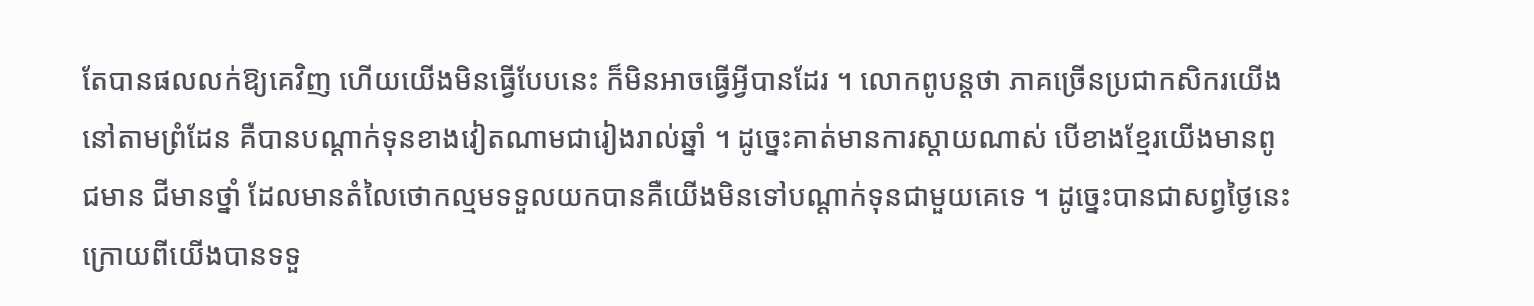តែបានផលលក់ឱ្យគេវិញ ហើយយើងមិនធ្វើបែបនេះ ក៏មិនអាចធ្វើអ្វីបានដែរ ។ លោកពូបន្តថា ភាគច្រើនប្រជាកសិករយើងនៅតាមព្រំដែន គឺបានបណ្តាក់ទុនខាងវៀតណាមជារៀងរាល់ឆ្នាំ ។ ដូច្នេះគាត់មានការស្តាយណាស់ បើខាងខ្មែរយើងមានពូជមាន ជីមានថ្នាំ ដែលមានតំលៃថោកល្មមទទួលយកបានគឺយើងមិនទៅបណ្តាក់ទុនជាមួយគេទេ ។ ដូច្នេះបានជាសព្វថ្ងៃនេះ ក្រោយពីយើងបានទទួ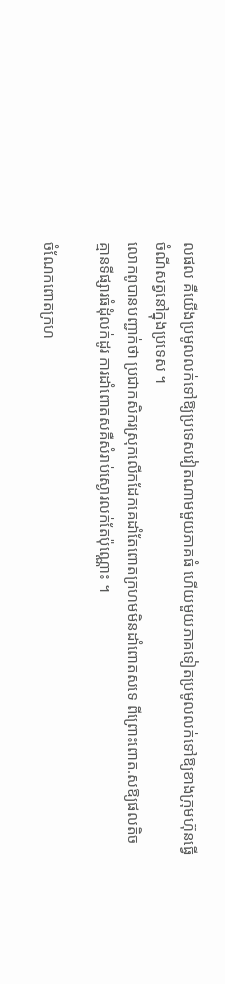លផល គឺយើងប្រមូលលក់ទៅឱ្យប្រទេសវៀតណាមមួយភាគធំ ហើយមួយភាគទៀតប្រមូលលក់ទៅឱ្យខាងក្រុមហ៊ុនធ្វើចំណីសត្វនៅក្នុងប្រទេស ។
លោកពូបានបញ្ជាក់ថា ប្រជាកសិករស្រុកលើកដែកគេដាំតែពោតក្រហមមិនដាំពោតសទេ ពីព្រោះពោត.សឱ្យផលតិច គ្មានទីផ្សារធំដុំលក់ដូរ ការដាំពោតសគឺសំរាប់ស្ងោរលក់តែប៉ុណ្ណោះ ។

ចំណែកពោតក្រហ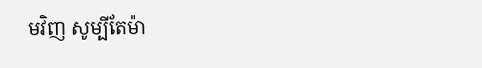មវិញ សូម្បីតែម៉ា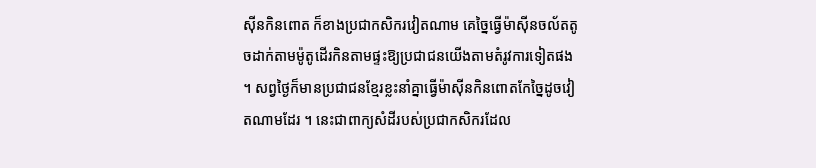ស៊ីនកិនពោត ក៏ខាងប្រជាកសិករវៀតណាម គេច្នៃធ្វើម៉ាស៊ីនចល័តតូចដាក់តាមម៉ូតូដើរកិនតាមផ្ទះឱ្យប្រជាជនយើងតាមតំរូវការទៀតផង ។ សព្វថ្ងៃក៏មានប្រជាជនខ្មែរខ្លះនាំគ្នាធ្វើម៉ាស៊ីនកិនពោតកែច្នៃដូចវៀតណាមដែរ ។ នេះជាពាក្យសំដីរបស់ប្រជាកសិករដែល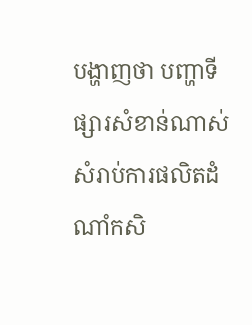បង្ហាញថា បញ្ហាទីផ្សារសំខាន់ណាស់សំរាប់ការផលិតដំណាំកសិ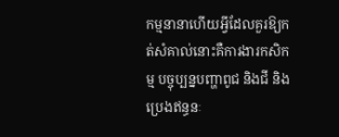កម្មនានាហើយអ្វីដែលគួរឱ្យកត់សំគាល់នោះគឺការងារកសិកម្ម បច្ចុប្បន្នបញ្ហាពូជ និងជី និងប្រេងឥន្ធនៈ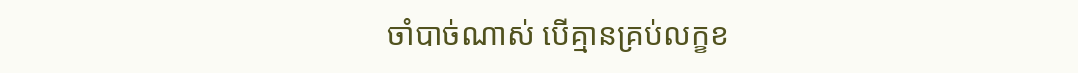ចាំបាច់ណាស់ បើគ្មានគ្រប់លក្ខខ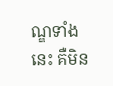ណ្ឌទាំង នេះ គឺមិន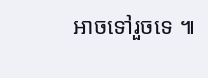អាចទៅរួចទេ ៕